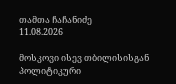თამთა ჩაჩანიძე
11.08.2026

მოსკოვი ისევ თბილისისგან პოლიტიკური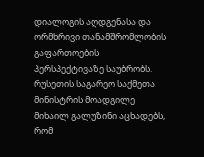დიალოგის აღდგენასა და ორმხრივი თანამშრომლობის გაფართოების პერსპექტივაზე საუბრობს. რუსეთის საგარეო საქმეთა მინისტრის მოადგილე მიხაილ გალუზინი აცხადებს, რომ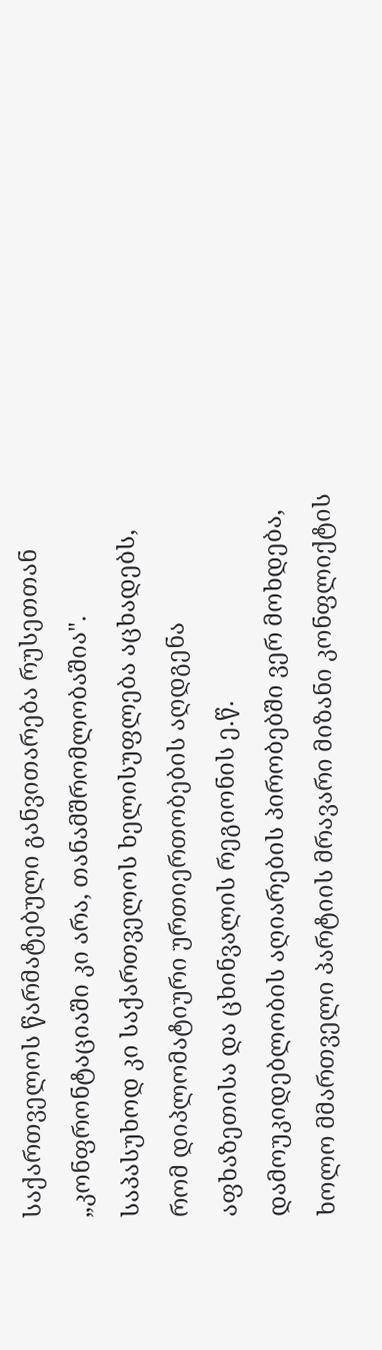საქართველოს წარმატებული განვითარება რუსეთთან „კონფრონტაციაში კი არა, თანამშრომლობაშია". საპასუხოდ კი საქართველოს ხელისუფლება აცხადებს, რომ დიპლომატიური ურთიერთობების აღდგენა აფხაზეთისა და ცხინვალის რეგიონის ე.წ. დამოუკიდებლობის აღიარების პირობებში ვერ მოხდება, ხოლო მმართველი პარტიის მრავარი მიზანი კონფლიქტის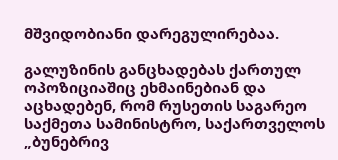მშვიდობიანი დარეგულირებაა.

გალუზინის განცხადებას ქართულ ოპოზიციაშიც ეხმაინებიან და აცხადებენ, რომ რუსეთის საგარეო საქმეთა სამინისტრო, საქართველოს „ბუნებრივ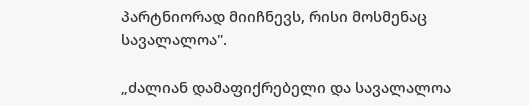პარტნიორად მიიჩნევს, რისი მოსმენაც სავალალოა".

„ძალიან დამაფიქრებელი და სავალალოა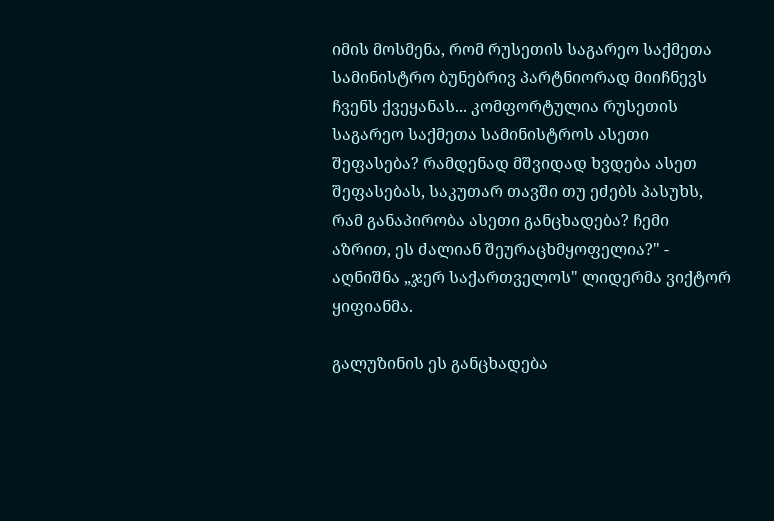იმის მოსმენა, რომ რუსეთის საგარეო საქმეთა სამინისტრო ბუნებრივ პარტნიორად მიიჩნევს ჩვენს ქვეყანას... კომფორტულია რუსეთის საგარეო საქმეთა სამინისტროს ასეთი შეფასება? რამდენად მშვიდად ხვდება ასეთ შეფასებას, საკუთარ თავში თუ ეძებს პასუხს, რამ განაპირობა ასეთი განცხადება? ჩემი აზრით, ეს ძალიან შეურაცხმყოფელია?" - აღნიშნა „ჯერ საქართველოს" ლიდერმა ვიქტორ ყიფიანმა.

გალუზინის ეს განცხადება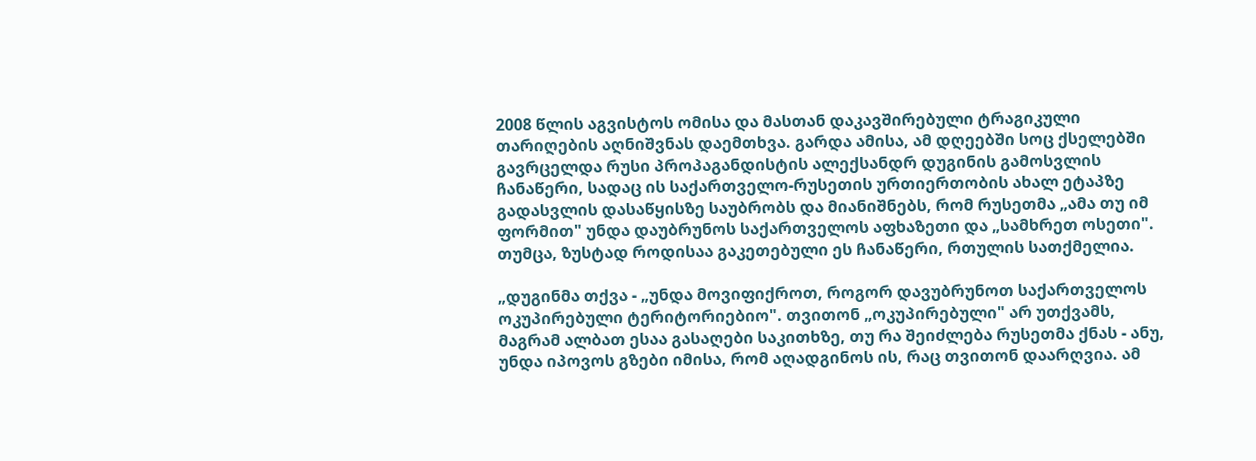2008 წლის აგვისტოს ომისა და მასთან დაკავშირებული ტრაგიკული თარიღების აღნიშვნას დაემთხვა. გარდა ამისა, ამ დღეებში სოც ქსელებში გავრცელდა რუსი პროპაგანდისტის ალექსანდრ დუგინის გამოსვლის ჩანაწერი, სადაც ის საქართველო-რუსეთის ურთიერთობის ახალ ეტაპზე გადასვლის დასაწყისზე საუბრობს და მიანიშნებს, რომ რუსეთმა „ამა თუ იმ ფორმით" უნდა დაუბრუნოს საქართველოს აფხაზეთი და „სამხრეთ ოსეთი". თუმცა, ზუსტად როდისაა გაკეთებული ეს ჩანაწერი, რთულის სათქმელია.

„დუგინმა თქვა - „უნდა მოვიფიქროთ, როგორ დავუბრუნოთ საქართველოს ოკუპირებული ტერიტორიებიო". თვითონ „ოკუპირებული" არ უთქვამს, მაგრამ ალბათ ესაა გასაღები საკითხზე, თუ რა შეიძლება რუსეთმა ქნას - ანუ, უნდა იპოვოს გზები იმისა, რომ აღადგინოს ის, რაც თვითონ დაარღვია. ამ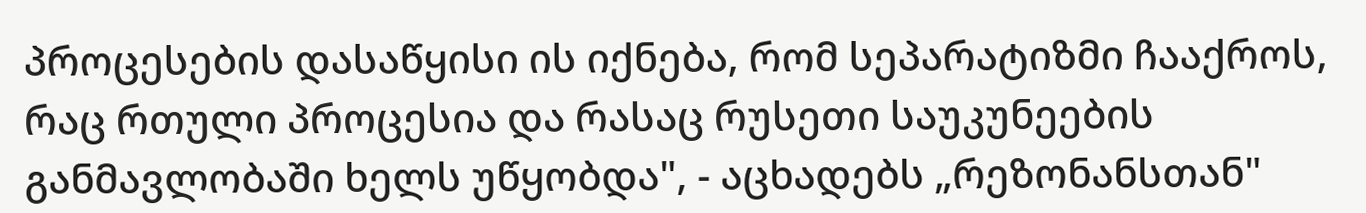პროცესების დასაწყისი ის იქნება, რომ სეპარატიზმი ჩააქროს, რაც რთული პროცესია და რასაც რუსეთი საუკუნეების განმავლობაში ხელს უწყობდა", - აცხადებს „რეზონანსთან"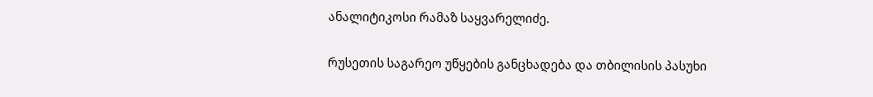ანალიტიკოსი რამაზ საყვარელიძე.

რუსეთის საგარეო უწყების განცხადება და თბილისის პასუხი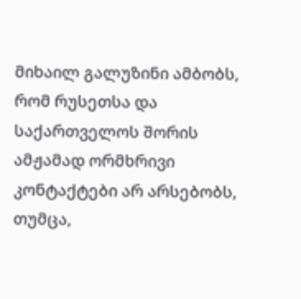მიხაილ გალუზინი ამბობს, რომ რუსეთსა და საქართველოს შორის ამჟამად ორმხრივი კონტაქტები არ არსებობს, თუმცა,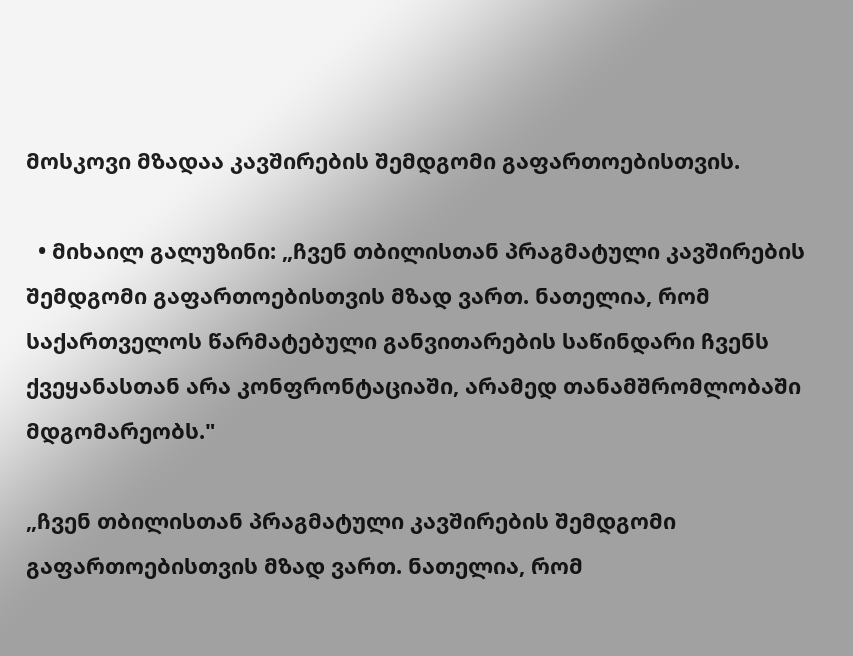მოსკოვი მზადაა კავშირების შემდგომი გაფართოებისთვის.

  • მიხაილ გალუზინი: „ჩვენ თბილისთან პრაგმატული კავშირების შემდგომი გაფართოებისთვის მზად ვართ. ნათელია, რომ საქართველოს წარმატებული განვითარების საწინდარი ჩვენს ქვეყანასთან არა კონფრონტაციაში, არამედ თანამშრომლობაში მდგომარეობს."

„ჩვენ თბილისთან პრაგმატული კავშირების შემდგომი გაფართოებისთვის მზად ვართ. ნათელია, რომ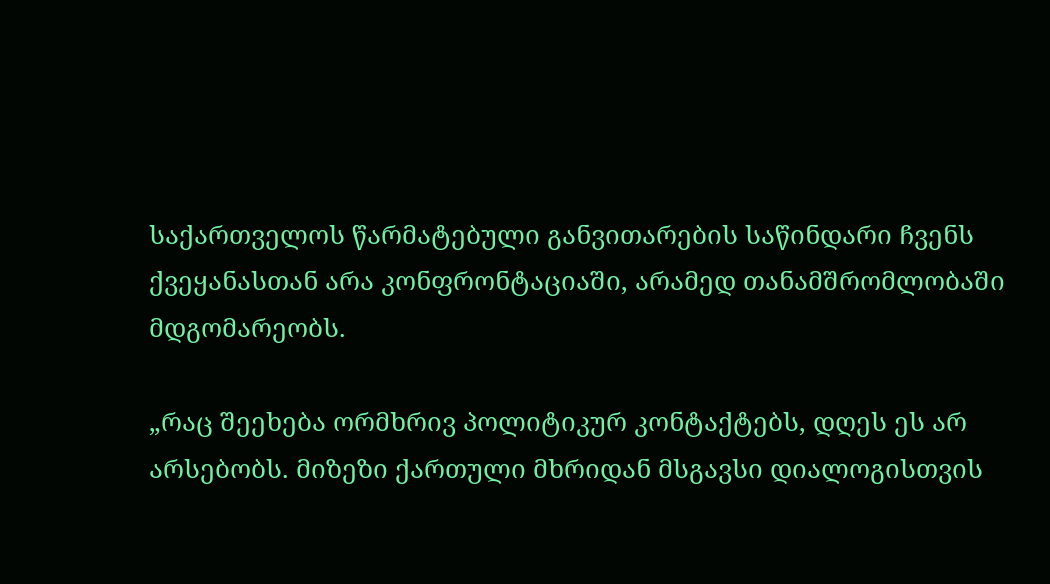საქართველოს წარმატებული განვითარების საწინდარი ჩვენს ქვეყანასთან არა კონფრონტაციაში, არამედ თანამშრომლობაში მდგომარეობს.

„რაც შეეხება ორმხრივ პოლიტიკურ კონტაქტებს, დღეს ეს არ არსებობს. მიზეზი ქართული მხრიდან მსგავსი დიალოგისთვის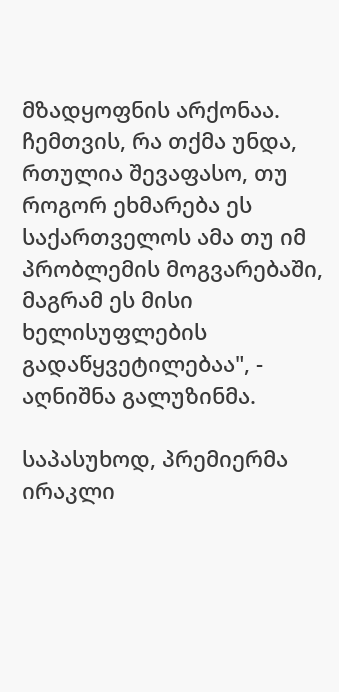მზადყოფნის არქონაა. ჩემთვის, რა თქმა უნდა, რთულია შევაფასო, თუ როგორ ეხმარება ეს საქართველოს ამა თუ იმ პრობლემის მოგვარებაში, მაგრამ ეს მისი ხელისუფლების გადაწყვეტილებაა", - აღნიშნა გალუზინმა.

საპასუხოდ, პრემიერმა ირაკლი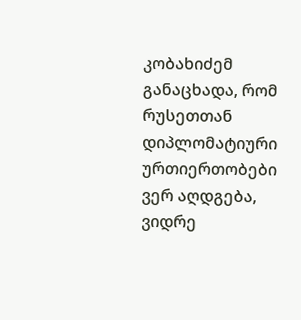კობახიძემ განაცხადა, რომ რუსეთთან დიპლომატიური ურთიერთობები ვერ აღდგება, ვიდრე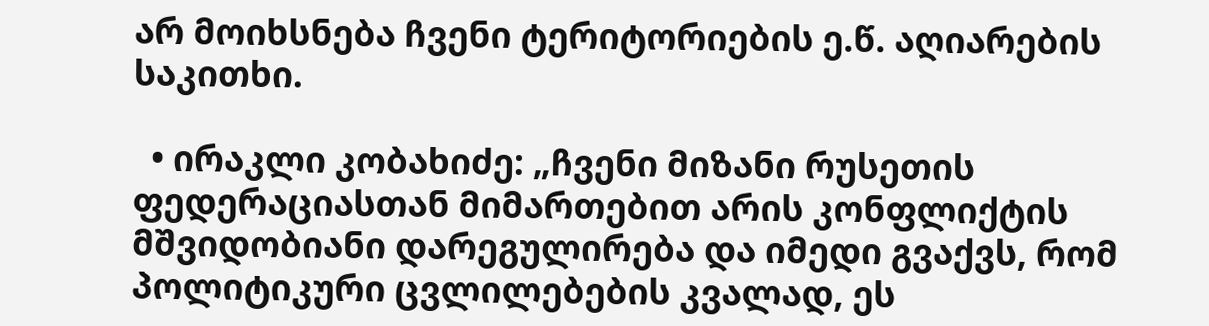არ მოიხსნება ჩვენი ტერიტორიების ე.წ. აღიარების საკითხი.

  • ირაკლი კობახიძე: „ჩვენი მიზანი რუსეთის ფედერაციასთან მიმართებით არის კონფლიქტის მშვიდობიანი დარეგულირება და იმედი გვაქვს, რომ პოლიტიკური ცვლილებების კვალად, ეს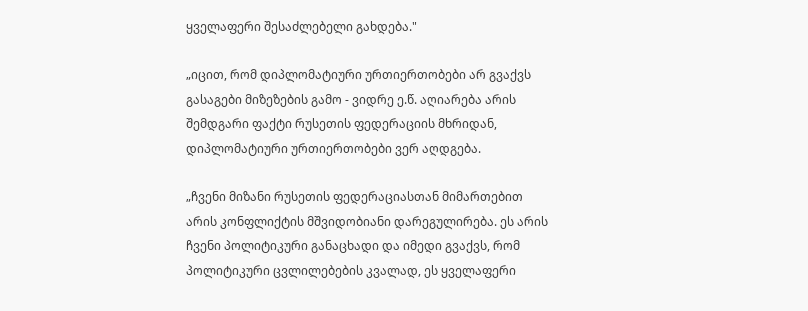ყველაფერი შესაძლებელი გახდება."

„იცით, რომ დიპლომატიური ურთიერთობები არ გვაქვს გასაგები მიზეზების გამო - ვიდრე ე.წ. აღიარება არის შემდგარი ფაქტი რუსეთის ფედერაციის მხრიდან, დიპლომატიური ურთიერთობები ვერ აღდგება.

„ჩვენი მიზანი რუსეთის ფედერაციასთან მიმართებით არის კონფლიქტის მშვიდობიანი დარეგულირება. ეს არის ჩვენი პოლიტიკური განაცხადი და იმედი გვაქვს, რომ პოლიტიკური ცვლილებების კვალად, ეს ყველაფერი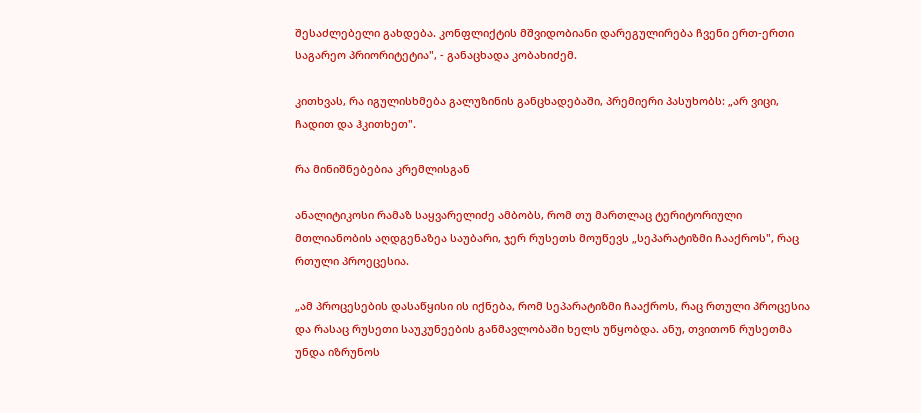შესაძლებელი გახდება. კონფლიქტის მშვიდობიანი დარეგულირება ჩვენი ერთ-ერთი საგარეო პრიორიტეტია", - განაცხადა კობახიძემ.

კითხვას, რა იგულისხმება გალუზინის განცხადებაში, პრემიერი პასუხობს: „არ ვიცი, ჩადით და ჰკითხეთ".

რა მინიშნებებია კრემლისგან

ანალიტიკოსი რამაზ საყვარელიძე ამბობს, რომ თუ მართლაც ტერიტორიული მთლიანობის აღდგენაზეა საუბარი, ჯერ რუსეთს მოუწევს „სეპარატიზმი ჩააქროს", რაც რთული პროეცესია.

„ამ პროცესების დასაწყისი ის იქნება, რომ სეპარატიზმი ჩააქროს, რაც რთული პროცესია და რასაც რუსეთი საუკუნეების განმავლობაში ხელს უწყობდა. ანუ, თვითონ რუსეთმა უნდა იზრუნოს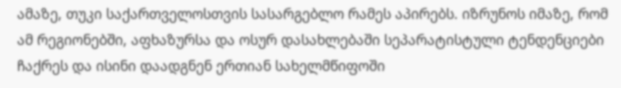ამაზე, თუკი საქართველოსთვის სასარგებლო რამეს აპირებს. იზრუნოს იმაზე, რომ ამ რეგიონებში, აფხაზურსა და ოსურ დასახლებაში სეპარატისტული ტენდენციები ჩაქრეს და ისინი დაადგნენ ერთიან სახელმწიფოში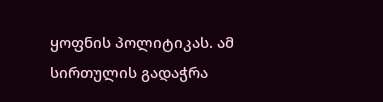ყოფნის პოლიტიკას. ამ სირთულის გადაჭრა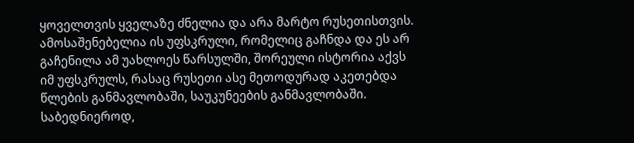ყოველთვის ყველაზე ძნელია და არა მარტო რუსეთისთვის. ამოსაშენებელია ის უფსკრული, რომელიც გაჩნდა და ეს არ გაჩენილა ამ უახლოეს წარსულში, შორეული ისტორია აქვს იმ უფსკრულს, რასაც რუსეთი ასე მეთოდურად აკეთებდა წლების განმავლობაში, საუკუნეების განმავლობაში. საბედნიეროდ,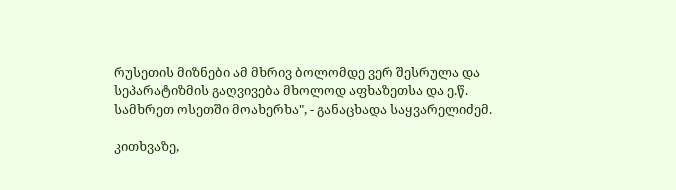რუსეთის მიზნები ამ მხრივ ბოლომდე ვერ შესრულა და სეპარატიზმის გაღვივება მხოლოდ აფხაზეთსა და ე.წ. სამხრეთ ოსეთში მოახერხა", - განაცხადა საყვარელიძემ.

კითხვაზე,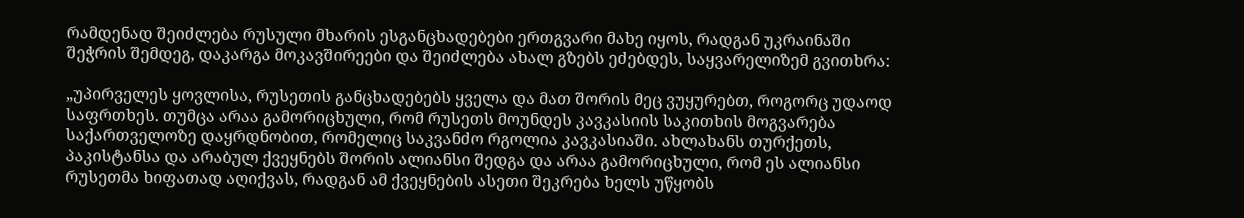რამდენად შეიძლება რუსული მხარის ესგანცხადებები ერთგვარი მახე იყოს, რადგან უკრაინაში შეჭრის შემდეგ, დაკარგა მოკავშირეები და შეიძლება ახალ გზებს ეძებდეს, საყვარელიზემ გვითხრა:

„უპირველეს ყოვლისა, რუსეთის განცხადებებს ყველა და მათ შორის მეც ვუყურებთ, როგორც უდაოდ საფრთხეს. თუმცა არაა გამორიცხული, რომ რუსეთს მოუნდეს კავკასიის საკითხის მოგვარება საქართველოზე დაყრდნობით, რომელიც საკვანძო რგოლია კავკასიაში. ახლახანს თურქეთს, პაკისტანსა და არაბულ ქვეყნებს შორის ალიანსი შედგა და არაა გამორიცხული, რომ ეს ალიანსი რუსეთმა ხიფათად აღიქვას, რადგან ამ ქვეყნების ასეთი შეკრება ხელს უწყობს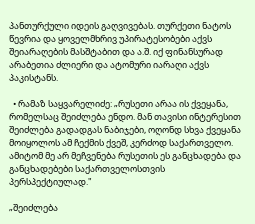პანთურქული იდეის გაღვივებას. თურქეთი ნატოს წევრია და ყოველმხრივ უპირატესობები აქვს შეიარაღების მასშტაბით და ა.შ. იქ ფინანსურად არაბეთია ძლიერი და ატომური იარაღი აქვს პაკისტანს.

  • რამაზ საყვარელიძე: „რუსეთი არაა ის ქვეყანა, რომელსაც შეიძლება ენდო. მან თავისი ინტერესით შეიძლება გადადგას ნაბიჯები, ოღონდ სხვა ქვეყანა მოიყოლოს ამ ჩექმის ქვეშ, კერძოდ საქართველო. ამიტომ მე არ მეჩვენება რუსეთის ეს განცხადება და განცხადებები საქართველოსთვის პერსპექტიულად."

„შეიძლება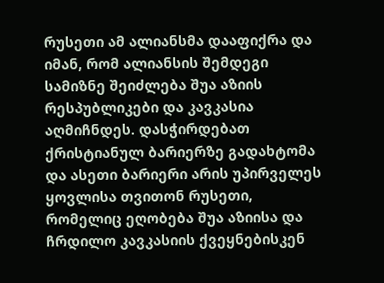რუსეთი ამ ალიანსმა დააფიქრა და იმან, რომ ალიანსის შემდეგი სამიზნე შეიძლება შუა აზიის რესპუბლიკები და კავკასია აღმიჩნდეს. დასჭირდებათ ქრისტიანულ ბარიერზე გადახტომა და ასეთი ბარიერი არის უპირველეს ყოვლისა თვითონ რუსეთი, რომელიც ეღობება შუა აზიისა და ჩრდილო კავკასიის ქვეყნებისკენ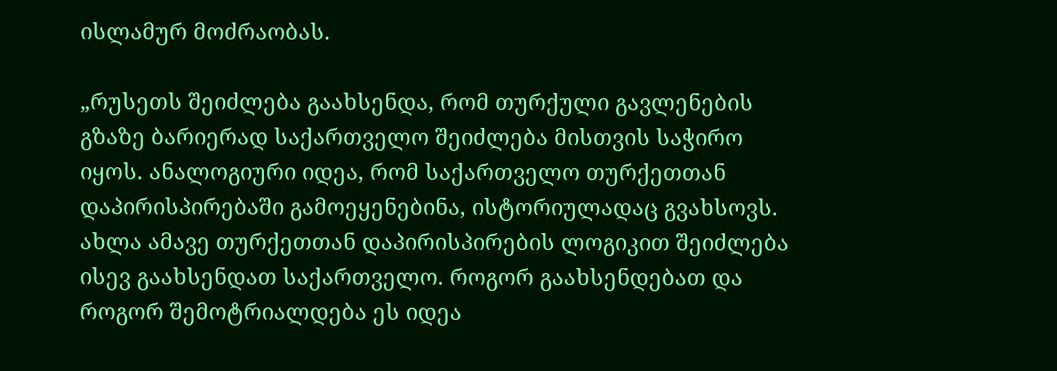ისლამურ მოძრაობას.

„რუსეთს შეიძლება გაახსენდა, რომ თურქული გავლენების გზაზე ბარიერად საქართველო შეიძლება მისთვის საჭირო იყოს. ანალოგიური იდეა, რომ საქართველო თურქეთთან დაპირისპირებაში გამოეყენებინა, ისტორიულადაც გვახსოვს. ახლა ამავე თურქეთთან დაპირისპირების ლოგიკით შეიძლება ისევ გაახსენდათ საქართველო. როგორ გაახსენდებათ და როგორ შემოტრიალდება ეს იდეა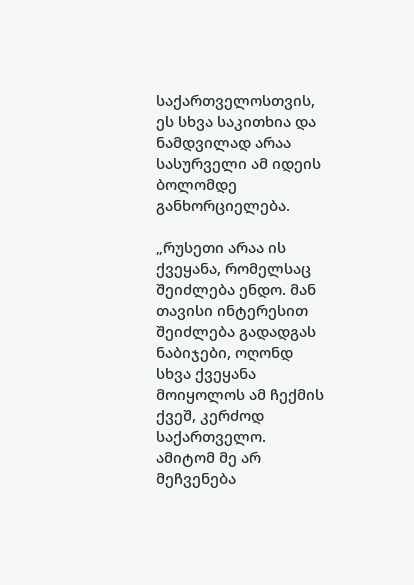საქართველოსთვის, ეს სხვა საკითხია და ნამდვილად არაა სასურველი ამ იდეის ბოლომდე განხორციელება.

„რუსეთი არაა ის ქვეყანა, რომელსაც შეიძლება ენდო. მან თავისი ინტერესით შეიძლება გადადგას ნაბიჯები, ოღონდ სხვა ქვეყანა მოიყოლოს ამ ჩექმის ქვეშ, კერძოდ საქართველო. ამიტომ მე არ მეჩვენება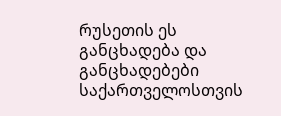რუსეთის ეს განცხადება და განცხადებები საქართველოსთვის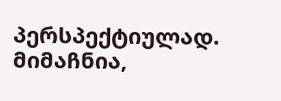პერსპექტიულად. მიმაჩნია,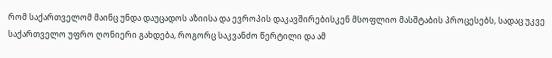რომ საქართველომ მაინც უნდა დაუცადოს აზიისა და ევროპის დაკავშირებისკენ მსოფლიო მასშტაბის პროცესებს, სადაც უკვე საქართველო უფრო ღონიერი გახდება, როგორც საკვანძო წერტილი და ამ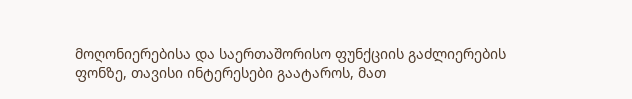მოღონიერებისა და საერთაშორისო ფუნქციის გაძლიერების ფონზე, თავისი ინტერესები გაატაროს, მათ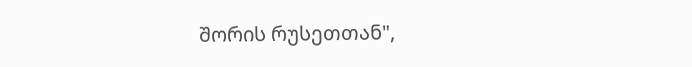შორის რუსეთთან",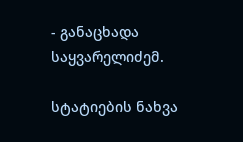- განაცხადა საყვარელიძემ.

სტატიების ნახვა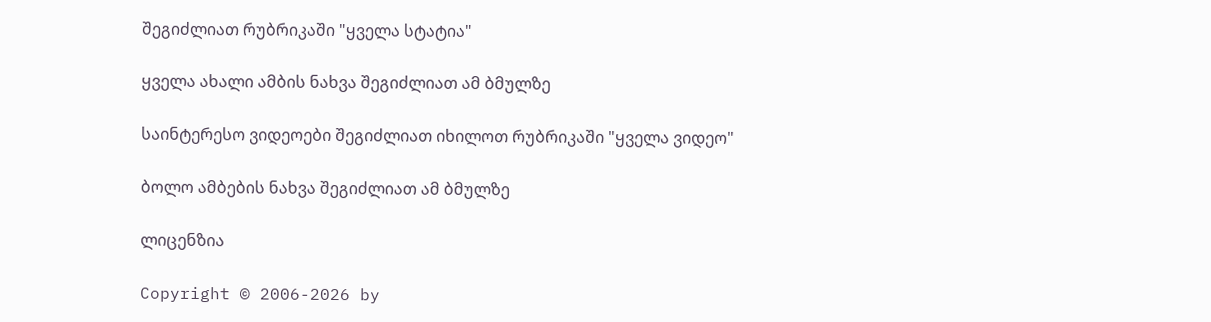შეგიძლიათ რუბრიკაში "ყველა სტატია"

ყველა ახალი ამბის ნახვა შეგიძლიათ ამ ბმულზე

საინტერესო ვიდეოები შეგიძლიათ იხილოთ რუბრიკაში "ყველა ვიდეო"

ბოლო ამბების ნახვა შეგიძლიათ ამ ბმულზე

ლიცენზია

Copyright © 2006-2026 by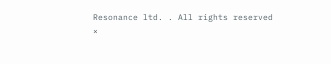Resonance ltd. . All rights reserved
×